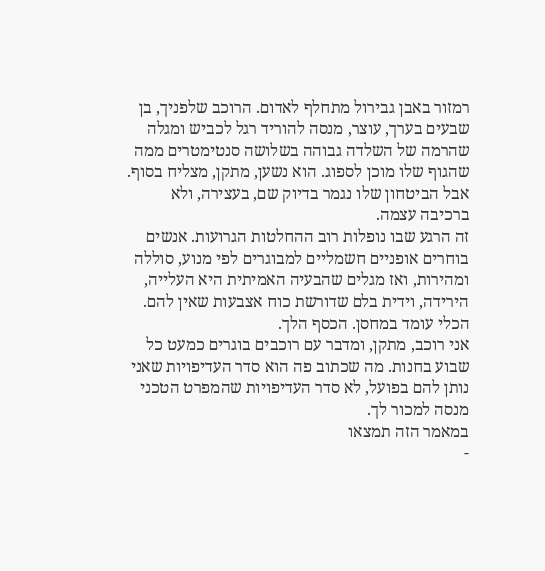רמזור באבן גבירול מתחלף לאדום. הרוכב שלפניך, בן שבעים בערך, עוצר, מנסה להוריד רגל לכביש ומגלה שהרמה של השלדה גבוהה בשלושה סנטימטרים ממה שהגוף שלו מוכן לספוג. הוא נשען, מתקן, מצליח בסוף. אבל הביטחון שלו נגמר בדיוק שם, בעצירה, ולא ברכיבה עצמה.
זה הרגע שבו נופלות רוב ההחלטות הגרועות. אנשים בוחרים אופניים חשמליים למבוגרים לפי מנוע, סוללה ומהירות, ואז מגלים שהבעיה האמיתית היא העלייה, הירידה, וידית בלם שדורשת כוח אצבעות שאין להם. הכלי עומד במחסן. הכסף הלך.
אני רוכב, מתקן, ומדבר עם רוכבים בוגרים כמעט כל שבוע בחנות. מה שכתוב פה הוא סדר העדיפויות שאני נותן להם בפועל, לא סדר העדיפויות שהמפרט הטכני מנסה למכור לך.
במאמר הזה תמצאו
-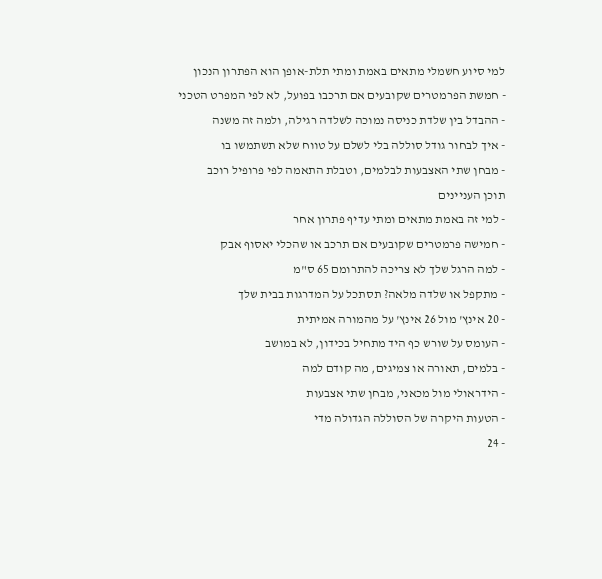למי סיוע חשמלי מתאים באמת ומתי תלת-אופן הוא הפתרון הנכון
- חמשת הפרמטרים שקובעים אם תרכבו בפועל, לא לפי המפרט הטכני
- ההבדל בין שלדת כניסה נמוכה לשלדה רגילה, ולמה זה משנה
- איך לבחור גודל סוללה בלי לשלם על טווח שלא תשתמשו בו
- מבחן שתי האצבעות לבלמים, וטבלת התאמה לפי פרופיל רוכב
תוכן העניינים
- למי זה באמת מתאים ומתי עדיף פתרון אחר
- חמישה פרמטרים שקובעים אם תרכב או שהכלי יאסוף אבק
- למה הרגל שלך לא צריכה להתרומם 65 ס"מ
- מתקפל או שלדה מלאה? תסתכל על המדרגות בבית שלך
- 20 אינץ' מול 26 אינץ' על מהמורה אמיתית
- העומס על שורש כף היד מתחיל בכידון, לא במושב
- בלמים, תאורה או צמיגים, מה קודם למה
- הידראולי מול מכאני, מבחן שתי אצבעות
- הטעות היקרה של הסוללה הגדולה מדי
- 24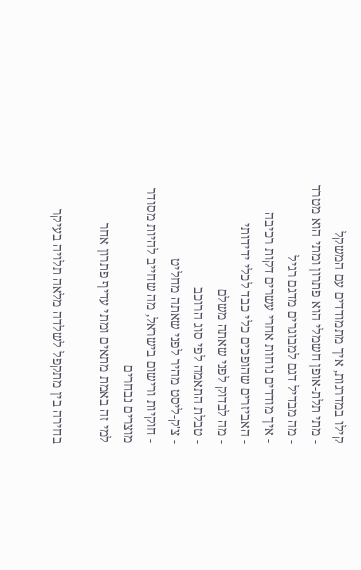קילו במדרגות, איך מתמודדים עם המשקל
- מתי תלת-אופן חשמלי הוא פתרון ומתי הוא מטרד
- מה מבדיל דגם למבוגרים מדגם רגיל
- איך מודדים נוחות אחרי עשרים דקות רכיבה
- האביזרים שהופכים כלי כבד לכלי ידידותי
- מה לבדוק לפני שאתה משלם
- טבלת התאמה לפי סוג הרוכב
- צ'ק-ליסט מהיר לפני שאתה מחליט
- חוקיות ורישום בישראל, מה שחייב להיות מסודר
מוצרים נבחרים
למי זה באמת מתאים ומתי עדיף פתרון אחר

בחירה בין מתקפל לשלדה מלאה תלויה בעיקר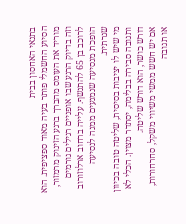בתנאי האחסון בבית
הסיוע החשמלי פותר בעיה מאוד ספציפית. הוא מוריד את העומס מהברך ברגע הזינוק מרמזור, וזה בדיוק הרגע שבו אופניים רגילים גורמים לרוכב בן 65 להתנשף. עלייה ברחוב ארלוזורוב הופכת מנסיעה שנמנעים ממנה לנסיעה שגרתית.
מי שיש לו יציבות בסיסית, שליטה טובה בכיוון ותגובה סבירה בבלימה, יסתדר מצוין. הכלי לא דורש כושר, הוא דורש שליטה.
אם יש חשש ממשי משיווי משקל, סחרחורות, או תגובה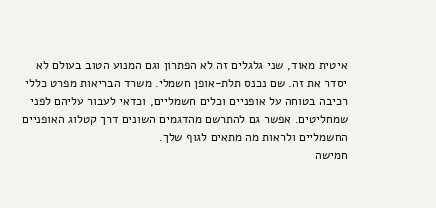איטית מאוד, שני גלגלים זה לא הפתרון וגם המנוע הטוב בעולם לא יסדר את זה. שם נכנס תלת-אופן חשמלי. משרד הבריאות מפרט כללי רכיבה בטוחה על אופניים וכלים חשמליים, וכדאי לעבור עליהם לפני שמחליטים. אפשר גם להתרשם מהדגמים השונים דרך קטלוג האופניים החשמליים ולראות מה מתאים לגוף שלך.
חמישה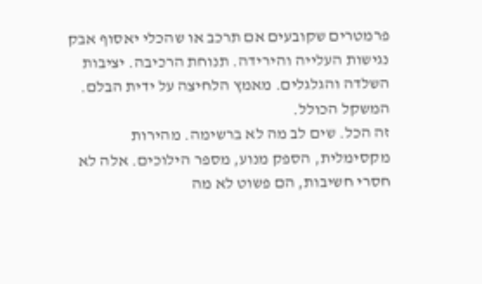פרמטרים שקובעים אם תרכב או שהכלי יאסוף אבק
נגישות העלייה והירידה. תנוחת הרכיבה. יציבות השלדה והגלגלים. מאמץ הלחיצה על ידית הבלם. המשקל הכולל.
זה הכל. שים לב מה לא ברשימה. מהירות מקסימלית, הספק מנוע, מספר הילוכים. אלה לא חסרי חשיבות, הם פשוט לא מה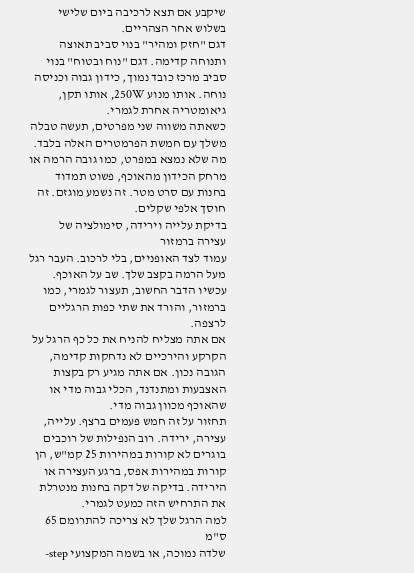שיקבע אם תצא לרכיבה ביום שלישי בשלוש אחר הצהריים.
דגם "חזק ומהיר" בנוי סביב תאוצה ותנוחה קדימה. דגם "נוח ובטוח" בנוי סביב מרכז כובד נמוך, כידון גבוה וכניסה נוחה. אותו מנוע 250W, אותו תקן, גיאומטריה אחרת לגמרי.
כשאתה משווה שני מפרטים, תעשה טבלה משלך עם חמשת הפרמטרים האלה בלבד. מה שלא נמצא במפרט, כמו גובה הרמה או מרחק הכידון מהאוכף, פשוט תמדוד בחנות עם סרט מטר. זה נשמע מוגזם. זה חוסך אלפי שקלים.
בדיקת עלייה וירידה, סימולציה של עצירה ברמזור
עמוד לצד האופניים, בלי לרכוב. העבר רגל מעל הרמה בקצב שלך. שב על האוכף. עכשיו הדבר החשוב, תעצור לגמרי, כמו ברמזור, והורד את שתי כפות הרגליים לרצפה.
אם אתה מצליח להניח את כל כף הרגל על הקרקע והירכיים לא נדחקות קדימה, הגובה נכון. אם אתה מגיע רק בקצות האצבעות ומתנדנד, הכלי גבוה מדי או שהאוכף מכוון גבוה מדי.
תחזור על זה חמש פעמים ברצף. עלייה, עצירה, ירידה. רוב הנפילות של רוכבים בוגרים לא קורות במהירות 25 קמ"ש, הן קורות במהירות אפס, ברגע העצירה או הירידה. בדיקה של דקה בחנות מנטרלת את התרחיש הזה כמעט לגמרי.
למה הרגל שלך לא צריכה להתרומם 65 ס"מ
שלדה נמוכה, או בשמה המקצועי step-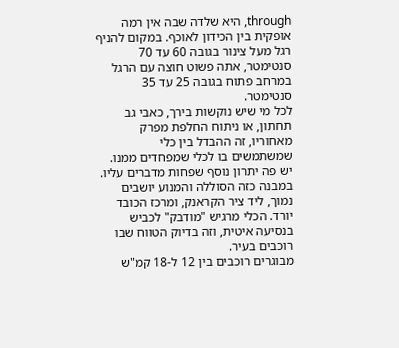through, היא שלדה שבה אין רמה אופקית בין הכידון לאוכף. במקום להניף רגל מעל צינור בגובה 60 עד 70 סנטימטר, אתה פשוט חוצה עם הרגל במרחב פתוח בגובה 25 עד 35 סנטימטר.
לכל מי שיש נוקשות בירך, כאבי גב תחתון, או ניתוח החלפת מפרק מאחוריו, זה ההבדל בין כלי שמשתמשים בו לכלי שמפחדים ממנו.
יש פה יתרון נוסף שפחות מדברים עליו. במבנה כזה הסוללה והמנוע יושבים נמוך, ליד ציר הקראנק, ומרכז הכובד יורד. הכלי מרגיש "מודבק" לכביש בנסיעה איטית, וזה בדיוק הטווח שבו רוכבים בעיר.
מבוגרים רוכבים בין 12 ל-18 קמ"ש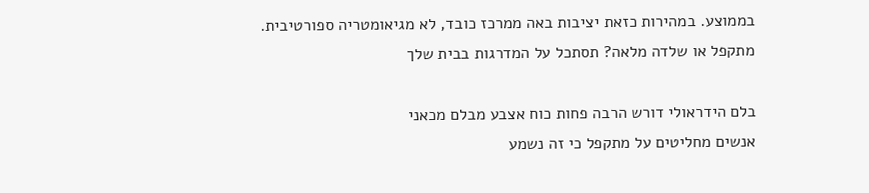בממוצע. במהירות כזאת יציבות באה ממרכז כובד, לא מגיאומטריה ספורטיבית.
מתקפל או שלדה מלאה? תסתכל על המדרגות בבית שלך

בלם הידראולי דורש הרבה פחות כוח אצבע מבלם מכאני
אנשים מחליטים על מתקפל כי זה נשמע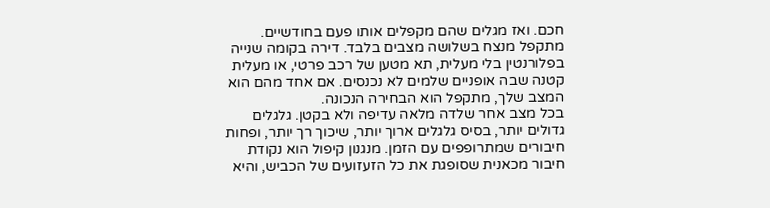חכם. ואז מגלים שהם מקפלים אותו פעם בחודשיים.
מתקפל מנצח בשלושה מצבים בלבד. דירה בקומה שנייה בפלורנטין בלי מעלית, תא מטען של רכב פרטי, או מעלית קטנה שבה אופניים שלמים לא נכנסים. אם אחד מהם הוא המצב שלך, מתקפל הוא הבחירה הנכונה.
בכל מצב אחר שלדה מלאה עדיפה ולא בקטן. גלגלים גדולים יותר, בסיס גלגלים ארוך יותר, שיכוך רך יותר, ופחות חיבורים שמתרופפים עם הזמן. מנגנון קיפול הוא נקודת חיבור מכאנית שסופגת את כל הזעזועים של הכביש, והיא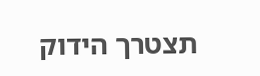תצטרך הידוק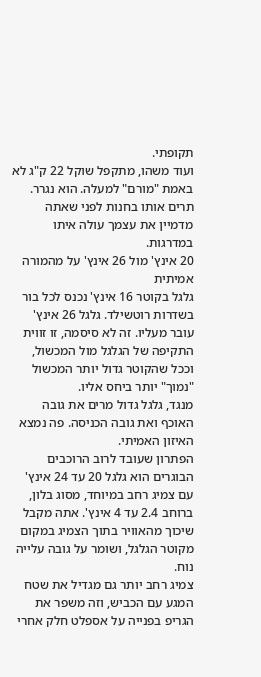תקופתי.
ועוד משהו, מתקפל שוקל 22 ק"ג לא באמת "מורם" למעלה. הוא נגרר. תרים אותו בחנות לפני שאתה מדמיין את עצמך עולה איתו במדרגות.
20 אינץ' מול 26 אינץ' על מהמורה אמיתית
גלגל בקוטר 16 אינץ' נכנס לכל בור בשדרות רוטשילד. גלגל 26 אינץ' עובר מעליו. זה לא סיסמה, זו זווית התקיפה של הגלגל מול המכשול, וככל שהקוטר גדול יותר המכשול "נמוך" יותר ביחס אליו.
מנגד, גלגל גדול מרים את גובה האוכף ואת גובה הכניסה. פה נמצא האיזון האמיתי.
הפתרון שעובד לרוב הרוכבים הבוגרים הוא גלגל 20 עד 24 אינץ' עם צמיג רחב במיוחד, מסוג בלון, ברוחב 2.4 עד 4 אינץ'. אתה מקבל שיכוך מהאוויר בתוך הצמיג במקום מקוטר הגלגל, ושומר על גובה עלייה נוח.
צמיג רחב יותר גם מגדיל את שטח המגע עם הכביש, וזה משפר את הגריפ בפנייה על אספלט חלק אחרי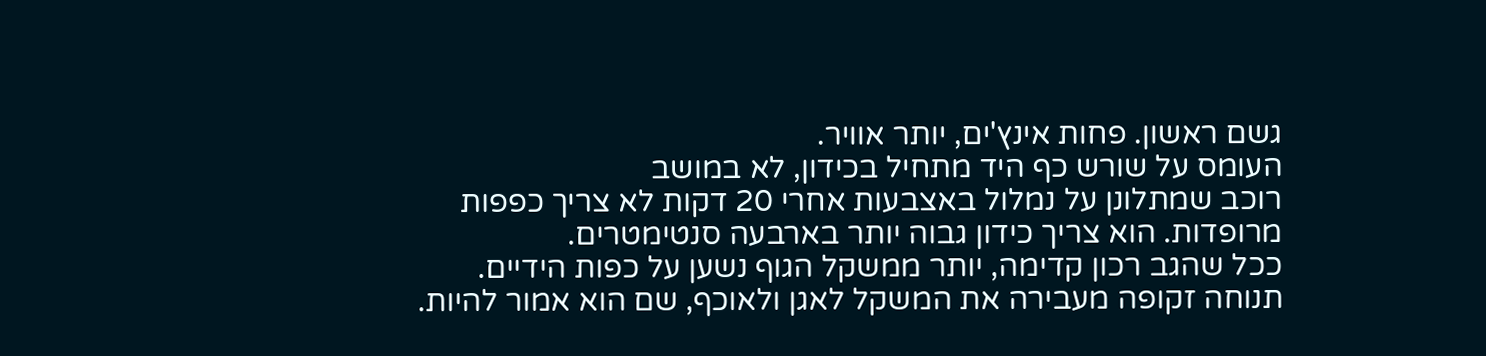גשם ראשון. פחות אינץ'ים, יותר אוויר.
העומס על שורש כף היד מתחיל בכידון, לא במושב
רוכב שמתלונן על נמלול באצבעות אחרי 20 דקות לא צריך כפפות מרופדות. הוא צריך כידון גבוה יותר בארבעה סנטימטרים.
ככל שהגב רכון קדימה, יותר ממשקל הגוף נשען על כפות הידיים. תנוחה זקופה מעבירה את המשקל לאגן ולאוכף, שם הוא אמור להיות.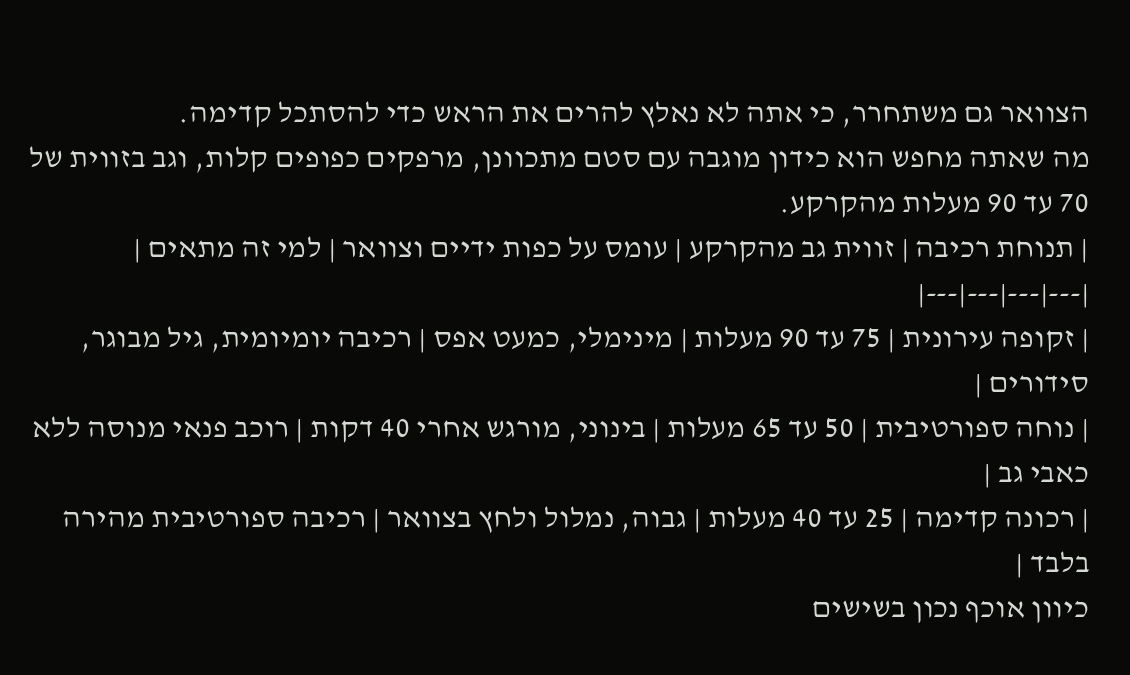הצוואר גם משתחרר, כי אתה לא נאלץ להרים את הראש כדי להסתכל קדימה.
מה שאתה מחפש הוא כידון מוגבה עם סטם מתכוונן, מרפקים כפופים קלות, וגב בזווית של 70 עד 90 מעלות מהקרקע.
| תנוחת רכיבה | זווית גב מהקרקע | עומס על כפות ידיים וצוואר | למי זה מתאים |
|---|---|---|---|
| זקופה עירונית | 75 עד 90 מעלות | מינימלי, כמעט אפס | רכיבה יומיומית, גיל מבוגר, סידורים |
| נוחה ספורטיבית | 50 עד 65 מעלות | בינוני, מורגש אחרי 40 דקות | רוכב פנאי מנוסה ללא כאבי גב |
| רכונה קדימה | 25 עד 40 מעלות | גבוה, נמלול ולחץ בצוואר | רכיבה ספורטיבית מהירה בלבד |
כיוון אוכף נכון בשישים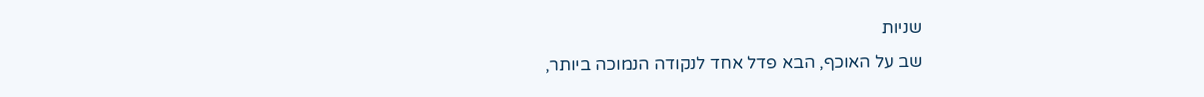שניות
שב על האוכף, הבא פדל אחד לנקודה הנמוכה ביותר,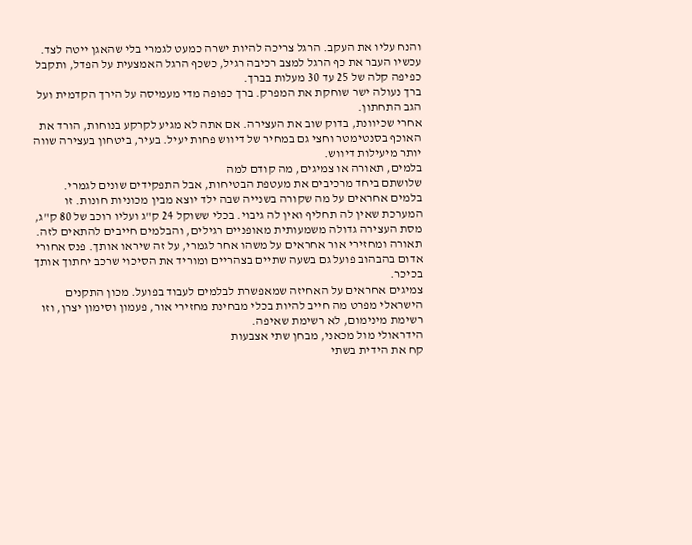והנח עליו את העקב. הרגל צריכה להיות ישרה כמעט לגמרי בלי שהאגן ייטה לצד. עכשיו העבר את כף הרגל למצב רכיבה רגיל, כשכף הרגל האמצעית על הפדל, ותקבל כפיפה קלה של 25 עד 30 מעלות בברך.
ברך נעולה ישר שוחקת את המפרק. ברך כפופה מדי מעמיסה על הירך הקדמית ועל הגב התחתון.
אחרי שכיוונת, בדוק שוב את העצירה. אם אתה לא מגיע לקרקע בנוחות, הורד את האוכף בסנטימטר וחצי גם במחיר של דיווש פחות יעיל. בעיר, ביטחון בעצירה שווה יותר מיעילות דיווש.
בלמים, תאורה או צמיגים, מה קודם למה
שלושתם ביחד מרכיבים את מעטפת הבטיחות, אבל התפקידים שונים לגמרי.
בלמים אחראים על מה שקורה בשנייה שבה ילד יוצא מבין מכוניות חונות. זו המערכת שאין לה תחליף ואין לה גיבוי. בכלי ששוקל 24 ק"ג ועליו רוכב של 80 ק"ג, מסת העצירה גדולה משמעותית מאופניים רגילים, והבלמים חייבים להתאים לזה.
תאורה ומחזירי אור אחראים על משהו אחר לגמרי, על זה שיראו אותך. פנס אחורי אדום בהבהוב פועל גם בשעה שתיים בצהריים ומוריד את הסיכוי שרכב יחתוך אותך בכיכר.
צמיגים אחראים על האחיזה שמאפשרת לבלמים לעבוד בפועל. מכון התקנים הישראלי מפרט מה חייב להיות בכלי מבחינת מחזירי אור, פעמון וסימון יצרן, וזו רשימת מינימום, לא רשימת שאיפה.
הידראולי מול מכאני, מבחן שתי אצבעות
קח את הידית בשתי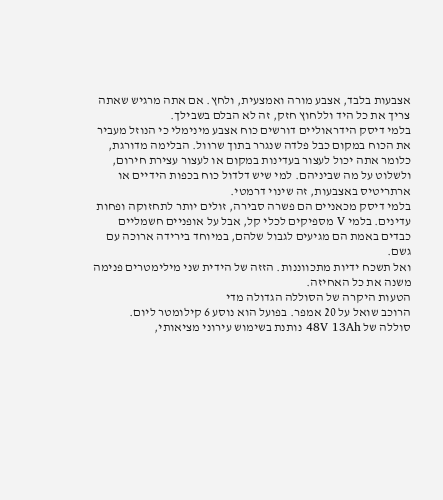אצבעות בלבד, אצבע מורה ואמצעית, ולחץ. אם אתה מרגיש שאתה צריך את כל היד וללחוץ חזק, זה לא הבלם בשבילך.
בלמי דיסק הידראוליים דורשים כוח אצבע מינימלי כי הנוזל מעביר את הכוח במקום כבל פלדה שנגרר בתוך שרוול. הבלימה מדורגת, כלומר אתה יכול לעצור בעדינות במקום או לעצור עצירת חירום, ולשלוט על מה שביניהם. למי שיש דלדול כוח בכפות הידיים או ארתריטיס באצבעות, זה שינוי דרמטי.
בלמי דיסק מכאניים הם פשרה סבירה, זולים יותר לתחזוקה ופחות עדינים. בלמי V מספיקים לכלי קל, אבל על אופניים חשמליים כבדים באמת הם מגיעים לגבול שלהם, במיוחד בירידה ארוכה עם גשם.
ואל תשכח ידיות מתכווננות. הזזה של הידית שני מילימטרים פנימה משנה את כל האחיזה.
הטעות היקרה של הסוללה הגדולה מדי
הרוכב שואל על 20 אמפר. בפועל הוא נוסע 6 קילומטר ליום.
סוללה של 48V 13Ah נותנת בשימוש עירוני מציאותי,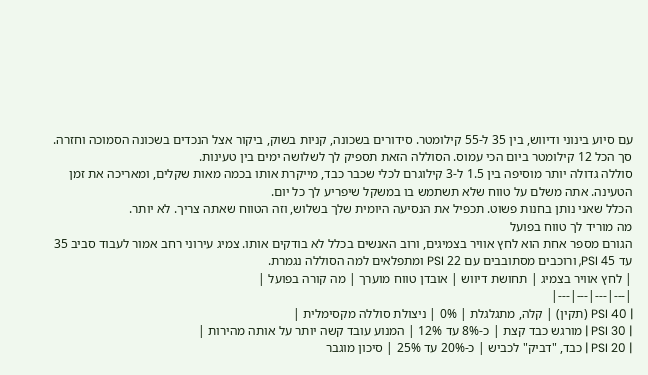עם סיוע בינוני ודיווש, בין 35 ל-55 קילומטר. סידורים בשכונה, קניות בשוק, ביקור אצל הנכדים בשכונה הסמוכה וחזרה. סך הכל 12 קילומטר ביום הכי עמוס. הסוללה הזאת תספיק לך לשלושה ימים בין טעינות.
סוללה גדולה יותר מוסיפה בין 1.5 ל-3 קילוגרם לכלי שכבר כבד, מייקרת אותו בכמה מאות שקלים, ומאריכה את זמן הטעינה. אתה משלם על טווח שלא תשתמש בו במשקל שיפריע לך כל יום.
הכלל שאני נותן בחנות פשוט. תכפיל את הנסיעה היומית שלך בשלוש, וזה הטווח שאתה צריך. לא יותר.
מה מוריד לך טווח בפועל
הגורם מספר אחת הוא לחץ אוויר בצמיגים, ורוב האנשים בכלל לא בודקים אותו. צמיג עירוני רחב אמור לעבוד סביב 35 עד 45 PSI, ורוכבים מסתובבים עם 22 PSI ומתפלאים למה הסוללה נגמרת.
| לחץ אוויר בצמיג | תחושת דיווש | אובדן טווח מוערך | מה קורה בפועל |
|---|---|---|---|
| 40 PSI (תקין) | קלה, מתגלגלת | 0% | ניצולת סוללה מקסימלית |
| 30 PSI | מורגש כבד קצת | כ-8% עד 12% | המנוע עובד קשה יותר על אותה מהירות |
| 20 PSI | כבד, "דביק" לכביש | כ-20% עד 25% | סיכון מוגבר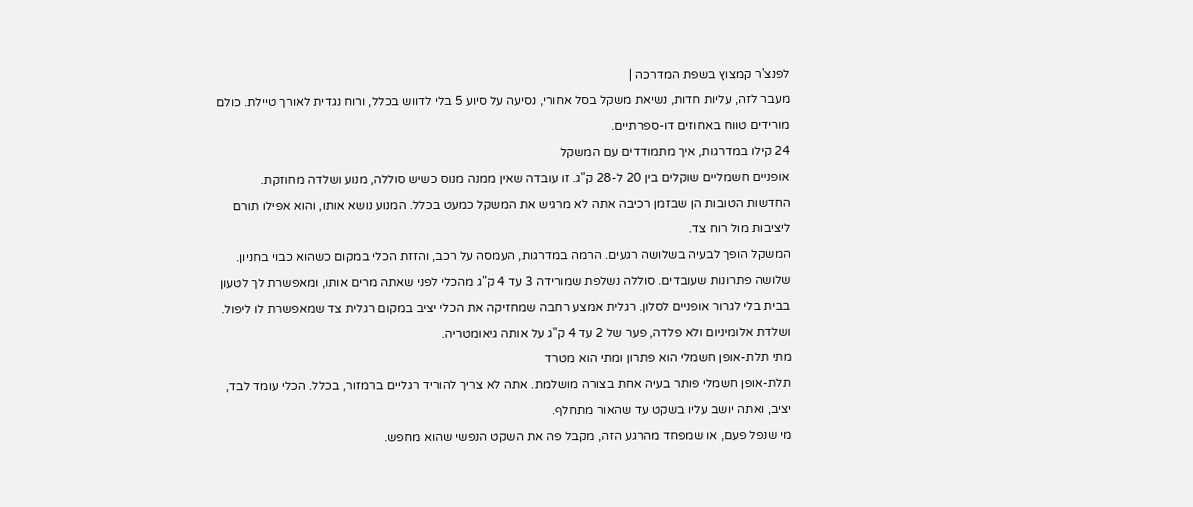לפנצ'ר קמצוץ בשפת המדרכה |
מעבר לזה, עליות חדות, נשיאת משקל בסל אחורי, נסיעה על סיוע 5 בלי לדווש בכלל, ורוח נגדית לאורך טיילת. כולם מורידים טווח באחוזים דו-ספרתיים.
24 קילו במדרגות, איך מתמודדים עם המשקל
אופניים חשמליים שוקלים בין 20 ל-28 ק"ג. זו עובדה שאין ממנה מנוס כשיש סוללה, מנוע ושלדה מחוזקת.
החדשות הטובות הן שבזמן רכיבה אתה לא מרגיש את המשקל כמעט בכלל. המנוע נושא אותו, והוא אפילו תורם ליציבות מול רוח צד.
המשקל הופך לבעיה בשלושה רגעים. הרמה במדרגות, העמסה על רכב, והזזת הכלי במקום כשהוא כבוי בחניון.
שלושה פתרונות שעובדים. סוללה נשלפת שמורידה 3 עד 4 ק"ג מהכלי לפני שאתה מרים אותו, ומאפשרת לך לטעון בבית בלי לגרור אופניים לסלון. רגלית אמצע רחבה שמחזיקה את הכלי יציב במקום רגלית צד שמאפשרת לו ליפול. ושלדת אלומיניום ולא פלדה, פער של 2 עד 4 ק"ג על אותה גיאומטריה.
מתי תלת-אופן חשמלי הוא פתרון ומתי הוא מטרד
תלת-אופן חשמלי פותר בעיה אחת בצורה מושלמת. אתה לא צריך להוריד רגליים ברמזור, בכלל. הכלי עומד לבד, יציב, ואתה יושב עליו בשקט עד שהאור מתחלף.
מי שנפל פעם, או שמפחד מהרגע הזה, מקבל פה את השקט הנפשי שהוא מחפש.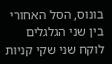בונוס, הסל האחורי בין שני הגלגלים לוקח שני שקי קניות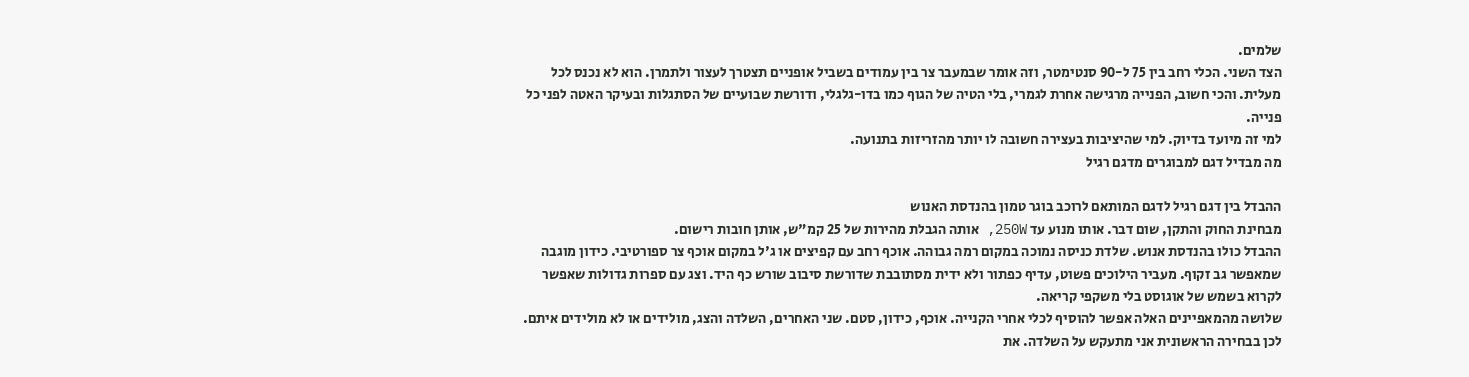שלמים.
הצד השני. הכלי רחב בין 75 ל-90 סנטימטר, וזה אומר שבמעבר צר בין עמודים בשביל אופניים תצטרך לעצור ולתמרן. הוא לא נכנס לכל מעלית. והכי חשוב, הפנייה מרגישה אחרת לגמרי, בלי הטיה של הגוף כמו בדו-גלגלי, ודורשת שבועיים של הסתגלות ובעיקר האטה לפני כל פנייה.
למי זה מיועד בדיוק. למי שהיציבות בעצירה חשובה לו יותר מהזריזות בתנועה.
מה מבדיל דגם למבוגרים מדגם רגיל

ההבדל בין דגם רגיל לדגם המותאם לרוכב בוגר טמון בהנדסת האנוש
מבחינת החוק והתקן, שום דבר. אותו מנוע עד 250W, אותה הגבלת מהירות של 25 קמ"ש, אותן חובות רישום.
ההבדל כולו בהנדסת אנוש. שלדת כניסה נמוכה במקום רמה גבוהה. אוכף רחב עם קפיצים או ג'ל במקום אוכף צר ספורטיבי. כידון מוגבה שמאפשר גב זקוף. מעביר הילוכים פשוט, עדיף כפתור ולא ידית מסתובבת שדורשת סיבוב שורש כף היד. וצג עם ספרות גדולות שאפשר לקרוא בשמש של אוגוסט בלי משקפי קריאה.
שלושה מהמאפיינים האלה אפשר להוסיף לכלי אחרי הקנייה. אוכף, כידון, סטם. שני האחרים, השלדה והצג, מולידים או לא מולידים איתם.
לכן בבחירה הראשונית אני מתעקש על השלדה. את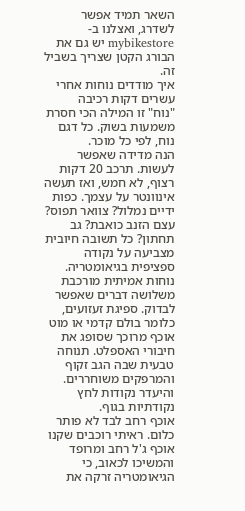השאר תמיד אפשר לשדרג, ואצלנו ב-mybikestore יש גם את הבורג הקטן שצריך בשביל זה.
איך מודדים נוחות אחרי עשרים דקות רכיבה
"נוח" זו המילה הכי חסרת משמעות בשוק. כל דגם נוח, לפי כל מוכר.
הנה מדידה שאפשר לעשות. תרכב 20 דקות רצוף, לא חמש, ואז תעשה אינוונטר על עצמך. כפות ידיים נמלול? צוואר תפוס? עצם הזנב כואבת? גב תחתון? כל תשובה חיובית מצביעה על נקודה ספציפית בגיאומטריה.
נוחות אמיתית מורכבת משלושה דברים שאפשר לבדוק. ספיגת זעזועים, כלומר בולם קדמי או מוט אוכף מרוכך שסופג את חיבורי האספלט. תנוחה טבעית שבה הגב זקוף והמרפקים משוחררים. והיעדר נקודות לחץ נקודתיות בגוף.
אוכף רחב לבד לא פותר כלום. ראיתי רוכבים שקנו אוכף ג'ל רחב ומרופד והמשיכו לכאוב, כי הגיאומטריה זרקה את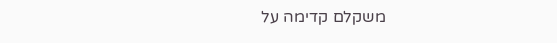משקלם קדימה על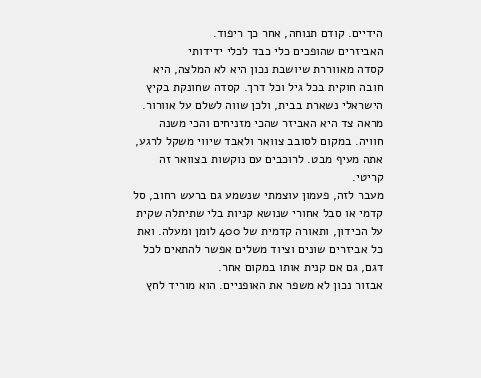הידיים. קודם תנוחה, אחר כך ריפוד.
האביזרים שהופכים כלי כבד לכלי ידידותי
קסדה מאווררת שיושבת נכון היא לא המלצה, היא חובה חוקית בכל גיל וכל דרך. קסדה שחונקת בקיץ הישראלי נשארת בבית, ולכן שווה לשלם על אוורור.
מראה צד היא האביזר שהכי מזניחים והכי משנה חוויה. במקום לסובב צוואר ולאבד שיווי משקל לרגע, אתה מעיף מבט. לרוכבים עם נוקשות בצוואר זה קריטי.
מעבר לזה, פעמון עוצמתי שנשמע גם ברעש רחוב, סל קדמי או סבל אחורי שנושא קניות בלי שתיתלה שקית על הכידון, ותאורה קדמית של 400 לומן ומעלה. ואת כל אביזרים שונים וציוד משלים אפשר להתאים לכל דגם, גם אם קנית אותו במקום אחר.
אבזור נכון לא משפר את האופניים. הוא מוריד לחץ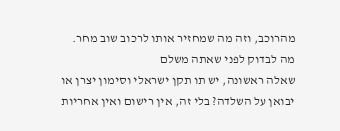מהרוכב, וזה מה שמחזיר אותו לרכוב שוב מחר.
מה לבדוק לפני שאתה משלם
שאלה ראשונה, יש תו תקן ישראלי וסימון יצרן או יבואן על השלדה? בלי זה, אין רישום ואין אחריות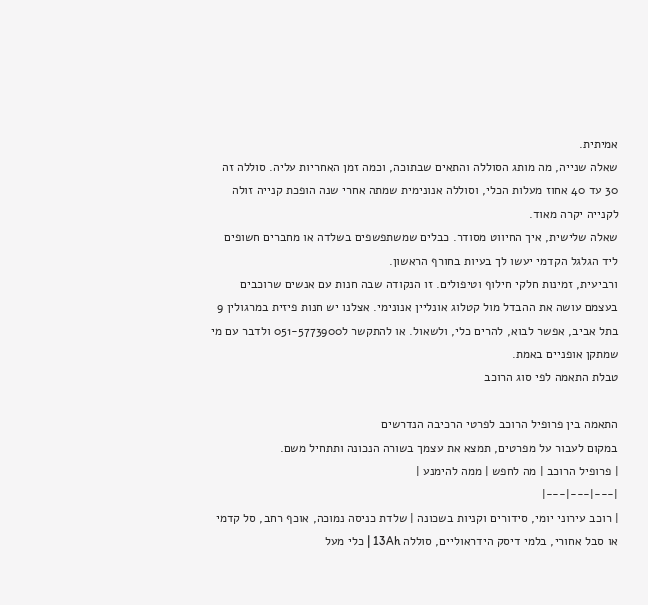אמיתית.
שאלה שנייה, מה מותג הסוללה והתאים שבתוכה, וכמה זמן האחריות עליה. סוללה זה 30 עד 40 אחוז מעלות הכלי, וסוללה אנונימית שמתה אחרי שנה הופכת קנייה זולה לקנייה יקרה מאוד.
שאלה שלישית, איך החיווט מסודר. כבלים שמשתפשפים בשלדה או מחברים חשופים ליד הגלגל הקדמי יעשו לך בעיות בחורף הראשון.
ורביעית, זמינות חלקי חילוף וטיפולים. זו הנקודה שבה חנות עם אנשים שרוכבים בעצמם עושה את ההבדל מול קטלוג אונליין אנונימי. אצלנו יש חנות פיזית במרגולין 9 בתל אביב, אפשר לבוא, להרים כלי, ולשאול. או להתקשר ל051-5773900 ולדבר עם מי שמתקן אופניים באמת.
טבלת התאמה לפי סוג הרוכב

התאמה בין פרופיל הרוכב לפרטי הרכיבה הנדרשים
במקום לעבור על מפרטים, תמצא את עצמך בשורה הנכונה ותתחיל משם.
| פרופיל הרוכב | מה לחפש | ממה להימנע |
|---|---|---|
| רוכב עירוני יומי, סידורים וקניות בשכונה | שלדת כניסה נמוכה, אוכף רחב, סל קדמי או סבל אחורי, בלמי דיסק הידראוליים, סוללה 13Ah | כלי מעל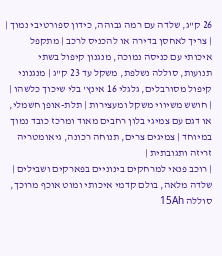26 ק"ג, שלדה עם רמה גבוהה, כידון ספורטיבי נמוך |
| צריך לאחסן בדירה או להכניס לרכב | מתקפל איכותי עם כניסה נמוכה, מנגנון קיפול בשתי תנועות, סוללה נשלפת, משקל עד 23 ק"ג | מנגנוני קיפול מסורבלים, גלגלי 16 אינץ' בלי שיכוך כלשהו |
| חושש משיווי משקל ומעצירות | תלת-אופן חשמלי, או דגם עם צמיגי בלון רחבים מאוד ומרכז כובד נמוך במיוחד | צמיגים צרים, תנוחה רכונה, גיאומטריה זריזה ותגובתית |
| רוכב פנאי למרחקים בינוניים בפארקים ושבילים | שלדה מלאה, בולם קדמי איכותי ומוט אוכף מרוכך, סוללה 15Ah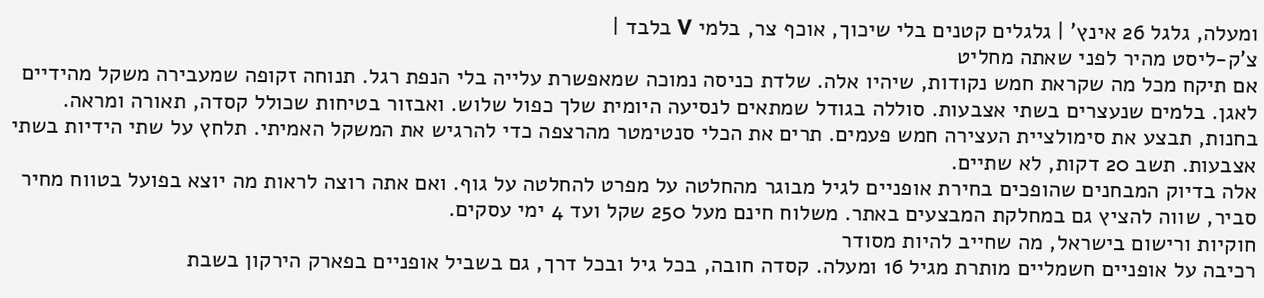ומעלה, גלגל 26 אינץ' | גלגלים קטנים בלי שיכוך, אוכף צר, בלמי V בלבד |
צ'ק-ליסט מהיר לפני שאתה מחליט
אם תיקח מכל מה שקראת חמש נקודות, שיהיו אלה. שלדת כניסה נמוכה שמאפשרת עלייה בלי הנפת רגל. תנוחה זקופה שמעבירה משקל מהידיים לאגן. בלמים שנעצרים בשתי אצבעות. סוללה בגודל שמתאים לנסיעה היומית שלך כפול שלוש. ואבזור בטיחות שכולל קסדה, תאורה ומראה.
בחנות, תבצע את סימולציית העצירה חמש פעמים. תרים את הכלי סנטימטר מהרצפה כדי להרגיש את המשקל האמיתי. תלחץ על שתי הידיות בשתי אצבעות. תשב 20 דקות, לא שתיים.
אלה בדיוק המבחנים שהופכים בחירת אופניים לגיל מבוגר מהחלטה על מפרט להחלטה על גוף. ואם אתה רוצה לראות מה יוצא בפועל בטווח מחיר סביר, שווה להציץ גם במחלקת המבצעים באתר. משלוח חינם מעל 250 שקל ועד 4 ימי עסקים.
חוקיות ורישום בישראל, מה שחייב להיות מסודר
רכיבה על אופניים חשמליים מותרת מגיל 16 ומעלה. קסדה חובה, בכל גיל ובכל דרך, גם בשביל אופניים בפארק הירקון בשבת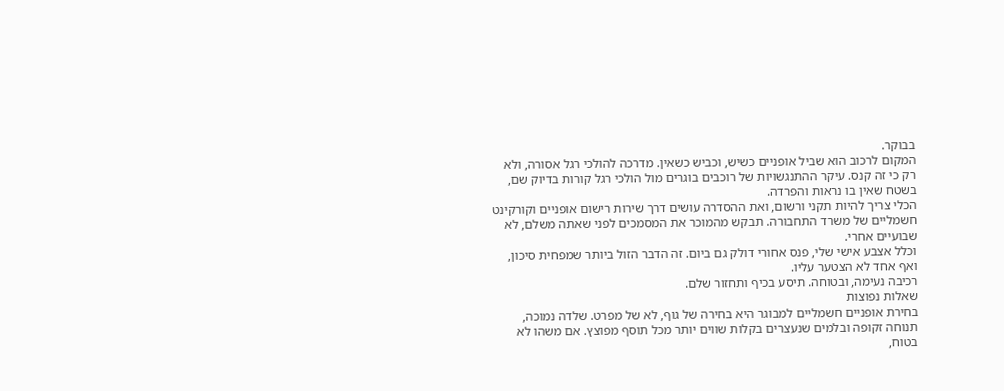בבוקר.
המקום לרכוב הוא שביל אופניים כשיש, וכביש כשאין. מדרכה להולכי רגל אסורה, ולא רק כי זה קנס. עיקר ההתנגשויות של רוכבים בוגרים מול הולכי רגל קורות בדיוק שם, בשטח שאין בו נראות והפרדה.
הכלי צריך להיות תקני ורשום, ואת ההסדרה עושים דרך שירות רישום אופניים וקורקינט חשמליים של משרד התחבורה. תבקש מהמוכר את המסמכים לפני שאתה משלם, לא שבועיים אחרי.
וכלל אצבע אישי שלי, פנס אחורי דולק גם ביום. זה הדבר הזול ביותר שמפחית סיכון, ואף אחד לא הצטער עליו.
רכיבה נעימה, ובטוחה. תיסע בכיף ותחזור שלם.
שאלות נפוצות
בחירת אופניים חשמליים למבוגר היא בחירה של גוף, לא של מפרט. שלדה נמוכה, תנוחה זקופה ובלמים שנעצרים בקלות שווים יותר מכל תוסף מפוצץ. אם משהו לא בטוח,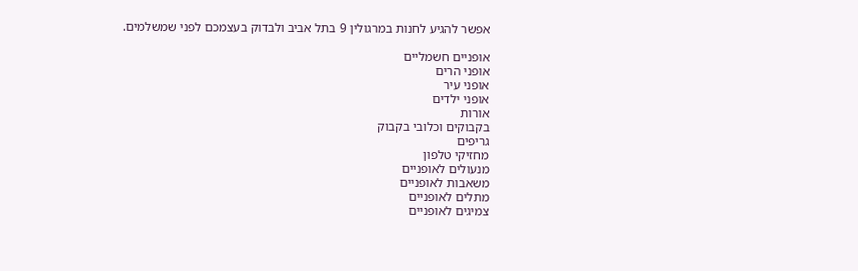אפשר להגיע לחנות במרגולין 9 בתל אביב ולבדוק בעצמכם לפני שמשלמים.

אופניים חשמליים
אופני הרים
אופני עיר
אופני ילדים
אורות
בקבוקים וכלובי בקבוק
גריפים
מחזיקי טלפון
מנעולים לאופניים
משאבות לאופניים
מתלים לאופניים
צמיגים לאופניים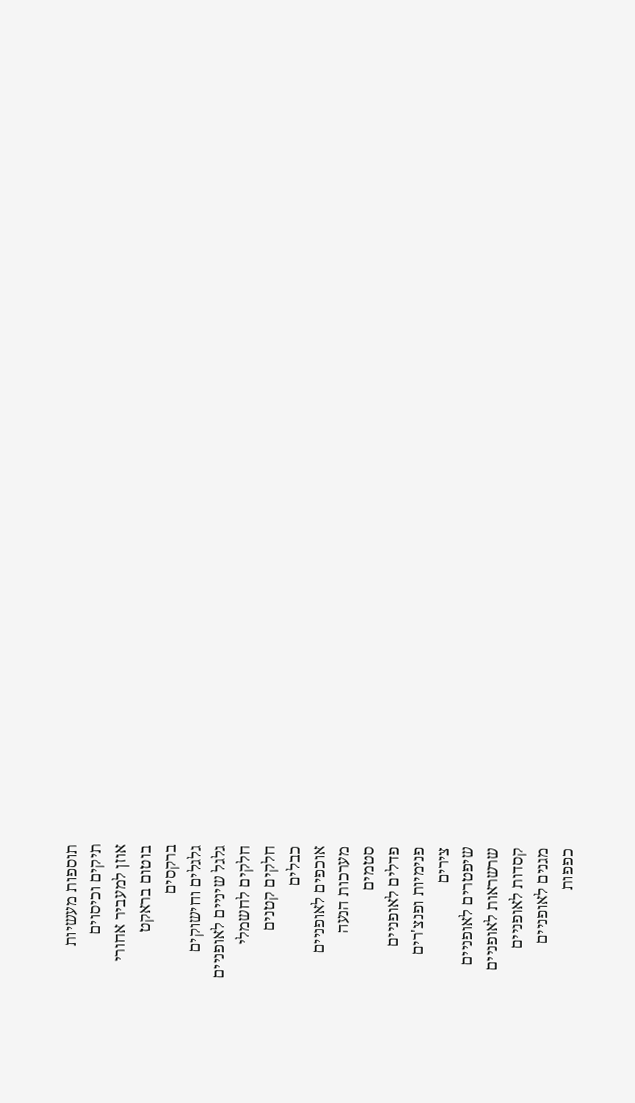תוספות מעשיות
תיקים וכיסוים
אוזן למעביר אחורי
בוטום בראקט
ברקסים
גלגלים וחישוקים
גלגל שיניים לאופניים
חלקים לחשמלי
חלקים קטנים
כבלים
אוכפים לאופניים
מערכות הנעה
סטמים
פדלים לאופניים
פנימיות ופנצ'רים
צירים
שיפטרים לאופניים
שרשראות לאופניים
קסדות לאופניים
מגנים לאופניים
כפפות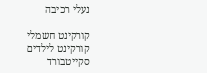נעלי רכיבה

קורקינט חשמלי
קורקינט לילדים
סקייטבורד